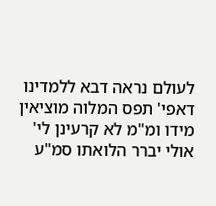לעולם נראה דבא ללמדינו דאפי' תפס המלוה מוציאין מידו ומ"מ לא קרעינן לי' אולי יברר הלואתו סמ"ע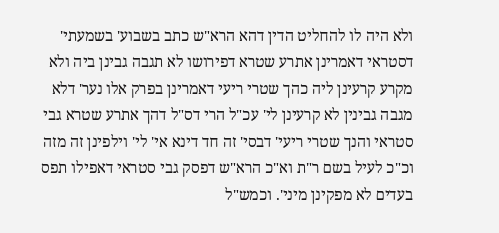ולא היה לו להחליט הדין דהא הרא"ש כתב בשבוע' בשמעתי' דסטראי דאמרינן אתרע שטרא דפירושו לא תגבה גבינן ביה ולא מקרע קרעינן ליה כהך שטרי ריעי דאמרינן בפרק אלו נער' דלא מגבה גבינין לא קרעינן לי' עכ"ל הרי דס"ל דהך אתרע שטרא גבי סטראי והנך שטרי ריעי' דבסי' זה חד דינא אי' לי' וילפינן זה מזה וכ"כ לעיל בשם ר"ת וא"כ הרא"ש דפסק גבי סטראי דאפילו תפס בעדים לא מפקינן מיני'. וכמש"ל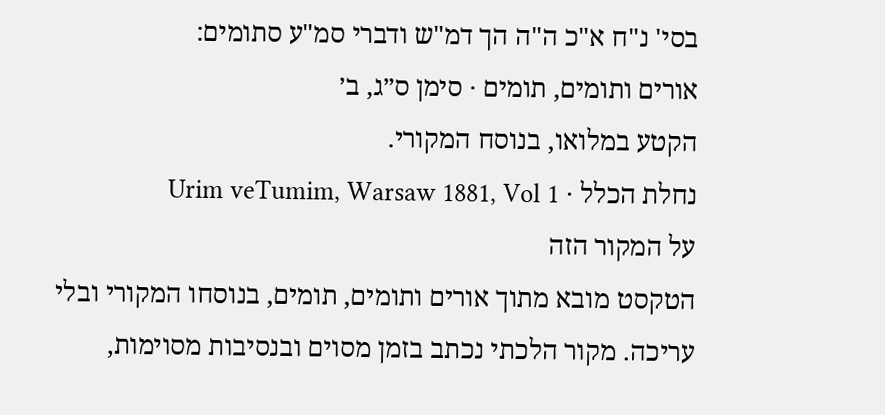בסי' נ"ח א"כ ה"ה הך דמ"ש ודברי סמ"ע סתומים:
אורים ותומים, תומים · סימן ס״ג, ב׳
הקטע במלואו, בנוסח המקורי.
נחלת הכלל · Urim veTumim, Warsaw 1881, Vol 1
על המקור הזה
הטקסט מובא מתוך אורים ותומים, תומים, בנוסחו המקורי ובלי עריכה. מקור הלכתי נכתב בזמן מסוים ובנסיבות מסוימות,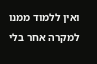ואין ללמוד ממנו למקרה אחר בלי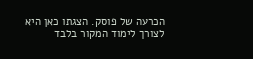הכרעה של פוסק. הצגתו כאן היא לצורך לימוד המקור בלבד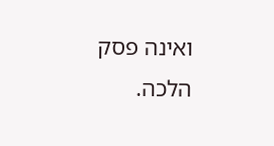ואינה פסק הלכה.